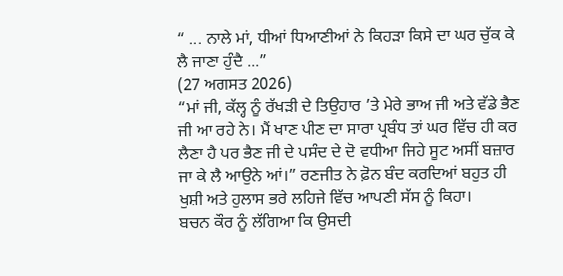“ ... ਨਾਲੇ ਮਾਂ, ਧੀਆਂ ਧਿਆਣੀਆਂ ਨੇ ਕਿਹੜਾ ਕਿਸੇ ਦਾ ਘਰ ਚੁੱਕ ਕੇ ਲੈ ਜਾਣਾ ਹੁੰਦੈ ...”
(27 ਅਗਸਤ 2026)
“ਮਾਂ ਜੀ, ਕੱਲ੍ਹ ਨੂੰ ਰੱਖੜੀ ਦੇ ਤਿਉਹਾਰ ’ਤੇ ਮੇਰੇ ਭਾਅ ਜੀ ਅਤੇ ਵੱਡੇ ਭੈਣ ਜੀ ਆ ਰਹੇ ਨੇ। ਮੈਂ ਖਾਣ ਪੀਣ ਦਾ ਸਾਰਾ ਪ੍ਰਬੰਧ ਤਾਂ ਘਰ ਵਿੱਚ ਹੀ ਕਰ ਲੈਣਾ ਹੈ ਪਰ ਭੈਣ ਜੀ ਦੇ ਪਸੰਦ ਦੇ ਦੋ ਵਧੀਆ ਜਿਹੇ ਸੂਟ ਅਸੀਂ ਬਜ਼ਾਰ ਜਾ ਕੇ ਲੈ ਆਉਨੇ ਆਂ।” ਰਣਜੀਤ ਨੇ ਫ਼ੋਨ ਬੰਦ ਕਰਦਿਆਂ ਬਹੁਤ ਹੀ ਖੁਸ਼ੀ ਅਤੇ ਹੁਲਾਸ ਭਰੇ ਲਹਿਜੇ ਵਿੱਚ ਆਪਣੀ ਸੱਸ ਨੂੰ ਕਿਹਾ।
ਬਚਨ ਕੌਰ ਨੂੰ ਲੱਗਿਆ ਕਿ ਉਸਦੀ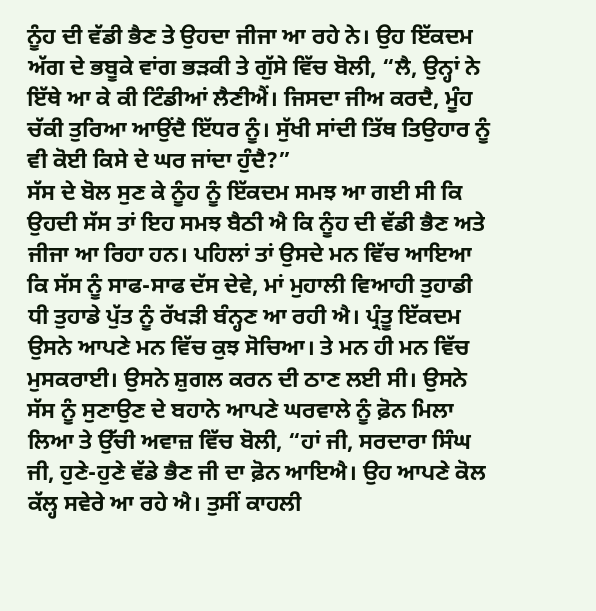ਨੂੰਹ ਦੀ ਵੱਡੀ ਭੈਣ ਤੇ ਉਹਦਾ ਜੀਜਾ ਆ ਰਹੇ ਨੇ। ਉਹ ਇੱਕਦਮ ਅੱਗ ਦੇ ਭਬੂਕੇ ਵਾਂਗ ਭੜਕੀ ਤੇ ਗੁੱਸੇ ਵਿੱਚ ਬੋਲੀ, “ਲੈ, ਉਨ੍ਹਾਂ ਨੇ ਇੱਥੇ ਆ ਕੇ ਕੀ ਟਿੰਡੀਆਂ ਲੈਣੀਐਂ। ਜਿਸਦਾ ਜੀਅ ਕਰਦੈ, ਮੂੰਹ ਚੱਕੀ ਤੁਰਿਆ ਆਉਂਦੈ ਇੱਧਰ ਨੂੰ। ਸੁੱਖੀ ਸਾਂਦੀ ਤਿੱਥ ਤਿਉਹਾਰ ਨੂੰ ਵੀ ਕੋਈ ਕਿਸੇ ਦੇ ਘਰ ਜਾਂਦਾ ਹੁੰਦੈ?”
ਸੱਸ ਦੇ ਬੋਲ ਸੁਣ ਕੇ ਨੂੰਹ ਨੂੰ ਇੱਕਦਮ ਸਮਝ ਆ ਗਈ ਸੀ ਕਿ ਉਹਦੀ ਸੱਸ ਤਾਂ ਇਹ ਸਮਝ ਬੈਠੀ ਐ ਕਿ ਨੂੰਹ ਦੀ ਵੱਡੀ ਭੈਣ ਅਤੇ ਜੀਜਾ ਆ ਰਿਹਾ ਹਨ। ਪਹਿਲਾਂ ਤਾਂ ਉਸਦੇ ਮਨ ਵਿੱਚ ਆਇਆ ਕਿ ਸੱਸ ਨੂੰ ਸਾਫ-ਸਾਫ ਦੱਸ ਦੇਵੇ, ਮਾਂ ਮੁਹਾਲੀ ਵਿਆਹੀ ਤੁਹਾਡੀ ਧੀ ਤੁਹਾਡੇ ਪੁੱਤ ਨੂੰ ਰੱਖੜੀ ਬੰਨ੍ਹਣ ਆ ਰਹੀ ਐ। ਪ੍ਰੰਤੂ ਇੱਕਦਮ ਉਸਨੇ ਆਪਣੇ ਮਨ ਵਿੱਚ ਕੁਝ ਸੋਚਿਆ। ਤੇ ਮਨ ਹੀ ਮਨ ਵਿੱਚ ਮੁਸਕਰਾਈ। ਉਸਨੇ ਸ਼ੁਗਲ ਕਰਨ ਦੀ ਠਾਣ ਲਈ ਸੀ। ਉਸਨੇ ਸੱਸ ਨੂੰ ਸੁਣਾਉਣ ਦੇ ਬਹਾਨੇ ਆਪਣੇ ਘਰਵਾਲੇ ਨੂੰ ਫ਼ੋਨ ਮਿਲਾ ਲਿਆ ਤੇ ਉੱਚੀ ਅਵਾਜ਼ ਵਿੱਚ ਬੋਲੀ, “ਹਾਂ ਜੀ, ਸਰਦਾਰਾ ਸਿੰਘ ਜੀ, ਹੁਣੇ-ਹੁਣੇ ਵੱਡੇ ਭੈਣ ਜੀ ਦਾ ਫ਼ੋਨ ਆਇਐ। ਉਹ ਆਪਣੇ ਕੋਲ ਕੱਲ੍ਹ ਸਵੇਰੇ ਆ ਰਹੇ ਐ। ਤੁਸੀਂ ਕਾਹਲੀ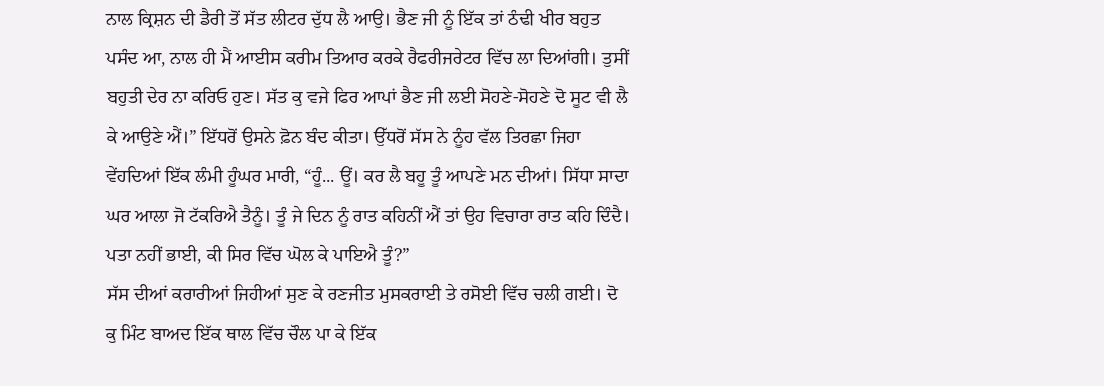ਨਾਲ ਕ੍ਰਿਸ਼ਨ ਦੀ ਡੈਰੀ ਤੋਂ ਸੱਤ ਲੀਟਰ ਦੁੱਧ ਲੈ ਆਉ। ਭੈਣ ਜੀ ਨੂੰ ਇੱਕ ਤਾਂ ਠੰਢੀ ਖੀਰ ਬਹੁਤ ਪਸੰਦ ਆ, ਨਾਲ ਹੀ ਮੈਂ ਆਈਸ ਕਰੀਮ ਤਿਆਰ ਕਰਕੇ ਰੈਫਰੀਜਰੇਟਰ ਵਿੱਚ ਲਾ ਦਿਆਂਗੀ। ਤੁਸੀਂ ਬਹੁਤੀ ਦੇਰ ਨਾ ਕਰਿਓ ਹੁਣ। ਸੱਤ ਕੁ ਵਜੇ ਫਿਰ ਆਪਾਂ ਭੈਣ ਜੀ ਲਈ ਸੋਹਣੇ-ਸੋਹਣੇ ਦੋ ਸੂਟ ਵੀ ਲੈ ਕੇ ਆਉਣੇ ਐਂ।” ਇੱਧਰੋਂ ਉਸਨੇ ਫ਼ੋਨ ਬੰਦ ਕੀਤਾ। ਉੱਧਰੋਂ ਸੱਸ ਨੇ ਨੂੰਹ ਵੱਲ ਤਿਰਛਾ ਜਿਹਾ ਵੇਂਹਦਿਆਂ ਇੱਕ ਲੰਮੀ ਹੂੰਘਰ ਮਾਰੀ, “ਹੂੰ... ਊਂ। ਕਰ ਲੈ ਬਹੂ ਤੂੰ ਆਪਣੇ ਮਨ ਦੀਆਂ। ਸਿੱਧਾ ਸਾਦਾ ਘਰ ਆਲਾ ਜੋ ਟੱਕਰਿਐ ਤੈਨੂੰ। ਤੂੰ ਜੇ ਦਿਨ ਨੂੰ ਰਾਤ ਕਹਿਨੀਂ ਐਂ ਤਾਂ ਉਹ ਵਿਚਾਰਾ ਰਾਤ ਕਹਿ ਦਿੰਦੈ। ਪਤਾ ਨਹੀਂ ਭਾਈ, ਕੀ ਸਿਰ ਵਿੱਚ ਘੋਲ ਕੇ ਪਾਇਐ ਤੂੰ?”
ਸੱਸ ਦੀਆਂ ਕਰਾਰੀਆਂ ਜਿਹੀਆਂ ਸੁਣ ਕੇ ਰਣਜੀਤ ਮੁਸਕਰਾਈ ਤੇ ਰਸੋਈ ਵਿੱਚ ਚਲੀ ਗਈ। ਦੋ ਕੁ ਮਿੰਟ ਬਾਅਦ ਇੱਕ ਥਾਲ ਵਿੱਚ ਚੌਲ ਪਾ ਕੇ ਇੱਕ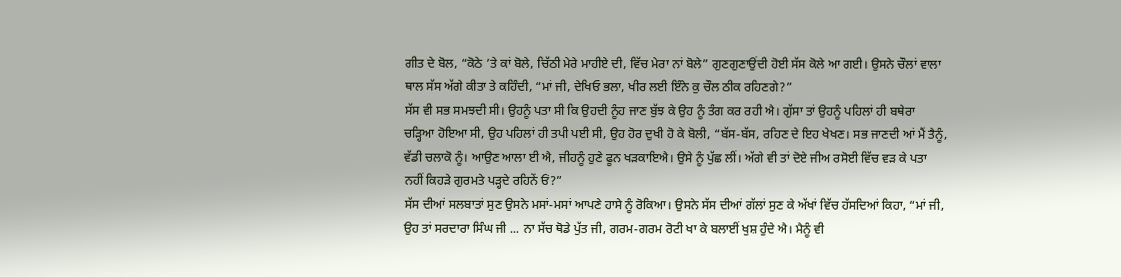ਗੀਤ ਦੇ ਬੋਲ, “ਕੋਠੇ ’ਤੇ ਕਾਂ ਬੋਲੇ, ਚਿੱਠੀ ਮੇਰੇ ਮਾਹੀਏ ਦੀ, ਵਿੱਚ ਮੇਰਾ ਨਾਂ ਬੋਲੇ” ਗੁਣਗੁਣਾਉਂਦੀ ਹੋਈ ਸੱਸ ਕੋਲੇ ਆ ਗਈ। ਉਸਨੇ ਚੌਲਾਂ ਵਾਲਾ ਥਾਲ ਸੱਸ ਅੱਗੇ ਕੀਤਾ ਤੇ ਕਹਿੰਦੀ, “ਮਾਂ ਜੀ, ਦੇਖਿਓ ਭਲਾ, ਖੀਰ ਲਈ ਇੰਨੇ ਕੁ ਚੌਲ ਠੀਕ ਰਹਿਣਗੇ?”
ਸੱਸ ਵੀ ਸਭ ਸਮਝਦੀ ਸੀ। ਉਹਨੂੰ ਪਤਾ ਸੀ ਕਿ ਉਹਦੀ ਨੂੰਹ ਜਾਣ ਬੁੱਝ ਕੇ ਉਹ ਨੂੰ ਤੰਗ ਕਰ ਰਹੀ ਐ। ਗੁੱਸਾ ਤਾਂ ਉਹਨੂੰ ਪਹਿਲਾਂ ਹੀ ਬਥੇਰਾ ਚੜ੍ਹਿਆ ਹੋਇਆ ਸੀ, ਉਹ ਪਹਿਲਾਂ ਹੀ ਤਪੀ ਪਈ ਸੀ, ਉਹ ਹੋਰ ਦੁਖੀ ਹੋ ਕੇ ਬੋਲੀ, “ਬੱਸ-ਬੱਸ, ਰਹਿਣ ਦੇ ਇਹ ਖੇਖਣ। ਸਭ ਜਾਣਦੀ ਆਂ ਮੈਂ ਤੈਨੂੰ, ਵੱਡੀ ਚਲਾਕੋ ਨੂੰ। ਆਉਣ ਆਲਾ ਈ ਐ, ਜੀਹਨੂੰ ਹੁਣੇ ਫੂਨ ਖੜਕਾਇਐ। ਉਸੇ ਨੂੰ ਪੁੱਛ ਲੀਂ। ਅੱਗੇ ਵੀ ਤਾਂ ਦੋਏ ਜੀਅ ਰਸੋਈ ਵਿੱਚ ਵੜ ਕੇ ਪਤਾ ਨਹੀਂ ਕਿਹੜੇ ਗੁਰਮਤੇ ਪੜ੍ਹਦੇ ਰਹਿਨੇਂ ਓਂ?”
ਸੱਸ ਦੀਆਂ ਸਲਬਾਤਾਂ ਸੁਣ ਉਸਨੇ ਮਸਾਂ-ਮਸਾਂ ਆਪਣੇ ਹਾਸੇ ਨੂੰ ਰੋਕਿਆ। ਉਸਨੇ ਸੱਸ ਦੀਆਂ ਗੱਲਾਂ ਸੁਣ ਕੇ ਅੱਖਾਂ ਵਿੱਚ ਹੱਸਦਿਆਂ ਕਿਹਾ, “ਮਾਂ ਜੀ, ਉਹ ਤਾਂ ਸਰਦਾਰਾ ਸਿੰਘ ਜੀ ... ਨਾ ਸੱਚ ਥੋਡੇ ਪੁੱਤ ਜੀ, ਗਰਮ-ਗਰਮ ਰੋਟੀ ਖਾ ਕੇ ਬਲਾਈਂ ਖੁਸ਼ ਹੁੰਦੇ ਐ। ਮੈਨੂੰ ਵੀ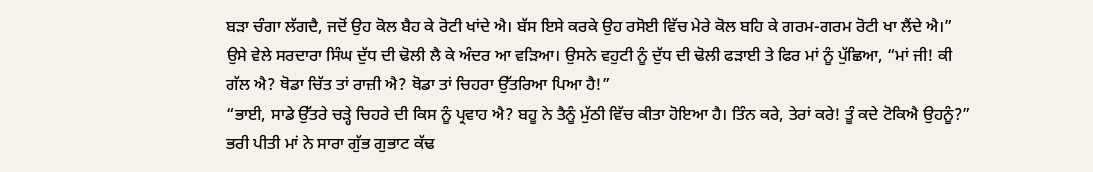ਬੜਾ ਚੰਗਾ ਲੱਗਦੈ, ਜਦੋਂ ਉਹ ਕੋਲ ਬੈਹ ਕੇ ਰੋਟੀ ਖਾਂਦੇ ਐ। ਬੱਸ ਇਸੇ ਕਰਕੇ ਉਹ ਰਸੋਈ ਵਿੱਚ ਮੇਰੇ ਕੋਲ ਬਹਿ ਕੇ ਗਰਮ-ਗਰਮ ਰੋਟੀ ਖਾ ਲੈਂਦੇ ਐ।”
ਉਸੇ ਵੇਲੇ ਸਰਦਾਰਾ ਸਿੰਘ ਦੁੱਧ ਦੀ ਢੋਲੀ ਲੈ ਕੇ ਅੰਦਰ ਆ ਵੜਿਆ। ਉਸਨੇ ਵਹੁਟੀ ਨੂੰ ਦੁੱਧ ਦੀ ਢੋਲੀ ਫੜਾਈ ਤੇ ਫਿਰ ਮਾਂ ਨੂੰ ਪੁੱਛਿਆ, “ਮਾਂ ਜੀ! ਕੀ ਗੱਲ ਐ? ਥੋਡਾ ਚਿੱਤ ਤਾਂ ਰਾਜ਼ੀ ਐ? ਥੋਡਾ ਤਾਂ ਚਿਹਰਾ ਉੱਤਰਿਆ ਪਿਆ ਹੈ!”
“ਭਾਈ, ਸਾਡੇ ਉੱਤਰੇ ਚੜ੍ਹੇ ਚਿਹਰੇ ਦੀ ਕਿਸ ਨੂੰ ਪ੍ਰਵਾਹ ਐ? ਬਹੂ ਨੇ ਤੈਨੂੰ ਮੁੱਠੀ ਵਿੱਚ ਕੀਤਾ ਹੋਇਆ ਹੈ। ਤਿੰਨ ਕਰੇ, ਤੇਰਾਂ ਕਰੇ! ਤੂੰ ਕਦੇ ਟੋਕਿਐ ਉਹਨੂੰ?” ਭਰੀ ਪੀਤੀ ਮਾਂ ਨੇ ਸਾਰਾ ਗੁੱਭ ਗੁਭਾਟ ਕੱਢ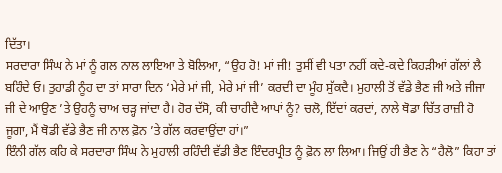ਦਿੱਤਾ।
ਸਰਦਾਰਾ ਸਿੰਘ ਨੇ ਮਾਂ ਨੂੰ ਗਲ ਨਾਲ ਲਾਇਆ ਤੇ ਬੋਲਿਆ, “ਉਹ ਹੋ! ਮਾਂ ਜੀ! ਤੁਸੀਂ ਵੀ ਪਤਾ ਨਹੀਂ ਕਦੇ-ਕਦੇ ਕਿਹੜੀਆਂ ਗੱਲਾਂ ਲੈ ਬਹਿੰਦੇ ਓ। ਤੁਹਾਡੀ ਨੂੰਹ ਦਾ ਤਾਂ ਸਾਰਾ ਦਿਨ ‘ਮੇਰੇ ਮਾਂ ਜੀ, ਮੇਰੇ ਮਾਂ ਜੀ’ ਕਰਦੀ ਦਾ ਮੂੰਹ ਸੁੱਕਦੈ। ਮੁਹਾਲੀ ਤੋਂ ਵੱਡੇ ਭੈਣ ਜੀ ਅਤੇ ਜੀਜਾ ਜੀ ਦੇ ਆਉਣ ’ਤੇ ਉਹਨੂੰ ਚਾਅ ਚੜ੍ਹ ਜਾਂਦਾ ਹੈ। ਹੋਰ ਦੱਸੋ, ਕੀ ਚਾਹੀਦੈ ਆਪਾਂ ਨੂੰ? ਚਲੋ, ਇੱਦਾਂ ਕਰਦਾਂ, ਨਾਲੇ ਥੋਡਾ ਚਿੱਤ ਰਾਜ਼ੀ ਹੋ ਜੂਗਾ, ਮੈਂ ਥੋਡੀ ਵੱਡੇ ਭੈਣ ਜੀ ਨਾਲ ਫ਼ੋਨ ’ਤੇ ਗੱਲ ਕਰਵਾਉਂਦਾ ਹਾਂ।”
ਇੰਨੀ ਗੱਲ ਕਹਿ ਕੇ ਸਰਦਾਰਾ ਸਿੰਘ ਨੇ ਮੁਹਾਲੀ ਰਹਿੰਦੀ ਵੱਡੀ ਭੈਣ ਇੰਦਰਪ੍ਰੀਤ ਨੂੰ ਫ਼ੋਨ ਲਾ ਲਿਆ। ਜਿਉਂ ਹੀ ਭੈਣ ਨੇ “ਹੈਲੋ” ਕਿਹਾ ਤਾਂ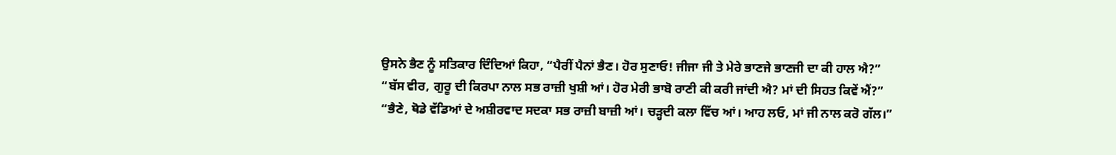ਉਸਨੇ ਭੈਣ ਨੂੰ ਸਤਿਕਾਰ ਦਿੰਦਿਆਂ ਕਿਹਾ, “ਪੈਰੀਂ ਪੈਨਾਂ ਭੈਣ। ਹੋਰ ਸੁਣਾਓ! ਜੀਜਾ ਜੀ ਤੇ ਮੇਰੇ ਭਾਣਜੇ ਭਾਣਜੀ ਦਾ ਕੀ ਹਾਲ ਐ?”
“ਬੱਸ ਵੀਰ, ਗੁਰੂ ਦੀ ਕਿਰਪਾ ਨਾਲ ਸਭ ਰਾਜ਼ੀ ਖੁਸ਼ੀ ਆਂ। ਹੋਰ ਮੇਰੀ ਭਾਬੋ ਰਾਣੀ ਕੀ ਕਰੀ ਜਾਂਦੀ ਐ? ਮਾਂ ਦੀ ਸਿਹਤ ਕਿਵੇਂ ਐਂ?”
“ਭੈਣੇ, ਥੋਡੇ ਵੱਡਿਆਂ ਦੇ ਅਸ਼ੀਰਵਾਦ ਸਦਕਾ ਸਭ ਰਾਜ਼ੀ ਬਾਜ਼ੀ ਆਂ। ਚੜ੍ਹਦੀ ਕਲਾ ਵਿੱਚ ਆਂ। ਆਹ ਲਓ, ਮਾਂ ਜੀ ਨਾਲ ਕਰੋ ਗੱਲ।”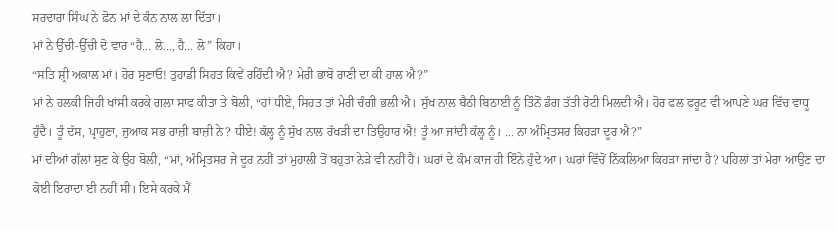ਸਰਦਾਰਾ ਸਿੰਘ ਨੇ ਫ਼ੋਨ ਮਾਂ ਦੇ ਕੰਨ ਨਾਲ ਲਾ ਦਿੱਤਾ।
ਮਾਂ ਨੇ ਉੱਚੀ-ਉੱਚੀ ਦੋ ਵਾਰ “ਹੈ... ਲੋ..., ਹੈ... ਲੋ” ਕਿਹਾ।
“ਸਤਿ ਸ਼੍ਰੀ ਅਕਾਲ ਮਾਂ। ਹੋਰ ਸੁਣਾਓ! ਤੁਹਾਡੀ ਸਿਹਤ ਕਿਵੇਂ ਰਹਿੰਦੀ ਐ? ਮੇਰੀ ਭਾਬੋ ਰਾਣੀ ਦਾ ਕੀ ਹਾਲ ਐ?”
ਮਾਂ ਨੇ ਹਲਕੀ ਜਿਹੀ ਖਾਂਸੀ ਕਰਕੇ ਗਲਾ ਸਾਫ ਕੀਤਾ ਤੇ ਬੋਲੀ, “ਹਾਂ ਧੀਏ, ਸਿਹਤ ਤਾਂ ਮੇਰੀ ਚੰਗੀ ਭਲੀ ਐ। ਸੁੱਖ ਨਾਲ ਬੈਠੀ ਬਿਠਾਈ ਨੂੰ ਤਿੰਨੋਂ ਡੰਗ ਤੱਤੀ ਰੋਟੀ ਮਿਲਦੀ ਐ। ਹੋਰ ਫਲ ਫਰੂਟ ਵੀ ਆਪਣੇ ਘਰ ਵਿੱਚ ਵਾਧੂ ਹੁੰਦੈ। ਤੂੰ ਦੱਸ, ਪ੍ਰਾਹੁਣਾ, ਜੁਆਕ ਸਭ ਰਾਜ਼ੀ ਬਾਜ਼ੀ ਨੇ? ਧੀਏ! ਕੱਲ੍ਹ ਨੂੰ ਸੁੱਖ ਨਾਲ ਰੱਖੜੀ ਦਾ ਤਿਉਹਾਰ ਐ! ਤੂੰ ਆ ਜਾਂਦੀ ਕੱਲ੍ਹ ਨੂੰ। ... ਨਾ ਅੰਮ੍ਰਿਤਸਰ ਕਿਹੜਾ ਦੂਰ ਐ?”
ਮਾਂ ਦੀਆਂ ਗੱਲਾਂ ਸੁਣ ਕੇ ਉਹ ਬੋਲੀ, “ਮਾਂ, ਅੰਮ੍ਰਿਤਸਰ ਜੇ ਦੂਰ ਨਹੀਂ ਤਾਂ ਮੁਹਾਲੀ ਤੋਂ ਬਹੁਤਾ ਨੇੜੇ ਵੀ ਨਹੀਂ ਹੈ। ਘਰਾਂ ਦੇ ਕੰਮ ਕਾਜ ਹੀ ਇੰਨੇ ਹੁੰਦੇ ਆ। ਘਰਾਂ ਵਿੱਚੋਂ ਨਿੱਕਲਿਆ ਕਿਹੜਾ ਜਾਂਦਾ ਹੈ? ਪਹਿਲਾਂ ਤਾਂ ਮੇਰਾ ਆਉਣ ਦਾ ਕੋਈ ਇਰਾਦਾ ਈ ਨਹੀਂ ਸੀ। ਇਸੇ ਕਰਕੇ ਮੈਂ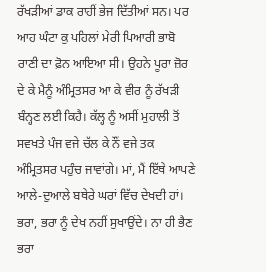ਰੱਖੜੀਆਂ ਡਾਕ ਰਾਹੀਂ ਭੇਜ ਦਿੱਤੀਆਂ ਸਨ। ਪਰ ਆਹ ਘੰਟਾ ਕੁ ਪਹਿਲਾਂ ਮੇਰੀ ਪਿਆਰੀ ਭਾਬੋ ਰਾਣੀ ਦਾ ਫ਼ੋਨ ਆਇਆ ਸੀ। ਉਹਨੇ ਪੂਰਾ ਜ਼ੋਰ ਦੇ ਕੇ ਮੈਨੂੰ ਅੰਮ੍ਰਿਤਸਰ ਆ ਕੇ ਵੀਰ ਨੂੰ ਰੱਖੜੀ ਬੰਨ੍ਹਣ ਲਈ ਕਿਹੈ। ਕੱਲ੍ਹ ਨੂੰ ਅਸੀਂ ਮੁਹਾਲੀ ਤੋਂ ਸਵਖਤੇ ਪੰਜ ਵਜੇ ਚੱਲ ਕੇ ਨੌਂ ਵਜੇ ਤਕ ਅੰਮ੍ਰਿਤਸਰ ਪਹੁੰਚ ਜਾਵਾਂਗੇ। ਮਾਂ, ਮੈਂ ਇੱਥੇ ਆਪਣੇ ਆਲੇ-ਦੁਆਲੇ ਬਥੇਰੇ ਘਰਾਂ ਵਿੱਚ ਦੇਖਦੀ ਹਾਂ। ਭਰਾ, ਭਰਾ ਨੂੰ ਦੇਖ ਨਹੀਂ ਸੁਖਾਉਂਦੇ। ਨਾ ਹੀ ਭੈਣ ਭਰਾ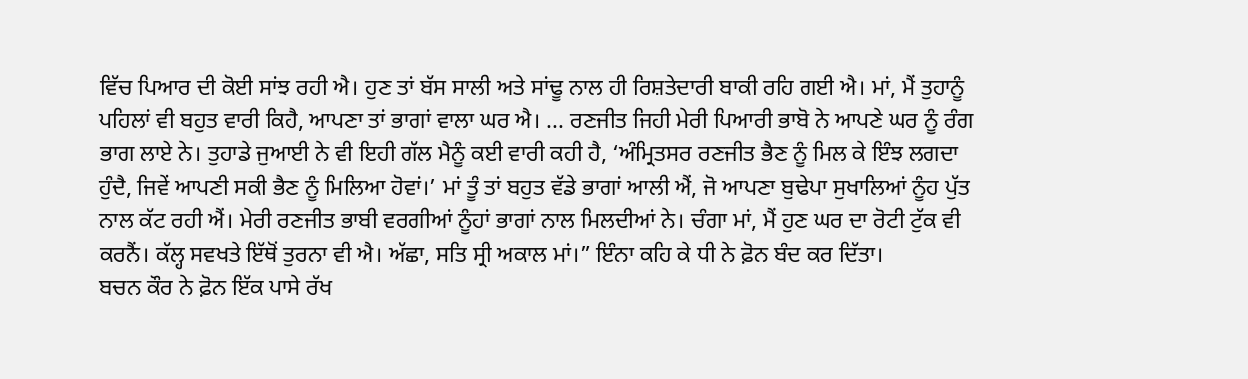ਵਿੱਚ ਪਿਆਰ ਦੀ ਕੋਈ ਸਾਂਝ ਰਹੀ ਐ। ਹੁਣ ਤਾਂ ਬੱਸ ਸਾਲੀ ਅਤੇ ਸਾਂਢੂ ਨਾਲ ਹੀ ਰਿਸ਼ਤੇਦਾਰੀ ਬਾਕੀ ਰਹਿ ਗਈ ਐ। ਮਾਂ, ਮੈਂ ਤੁਹਾਨੂੰ ਪਹਿਲਾਂ ਵੀ ਬਹੁਤ ਵਾਰੀ ਕਿਹੈ, ਆਪਣਾ ਤਾਂ ਭਾਗਾਂ ਵਾਲਾ ਘਰ ਐ। ... ਰਣਜੀਤ ਜਿਹੀ ਮੇਰੀ ਪਿਆਰੀ ਭਾਬੋ ਨੇ ਆਪਣੇ ਘਰ ਨੂੰ ਰੰਗ ਭਾਗ ਲਾਏ ਨੇ। ਤੁਹਾਡੇ ਜੁਆਈ ਨੇ ਵੀ ਇਹੀ ਗੱਲ ਮੈਨੂੰ ਕਈ ਵਾਰੀ ਕਹੀ ਹੈ, ‘ਅੰਮ੍ਰਿਤਸਰ ਰਣਜੀਤ ਭੈਣ ਨੂੰ ਮਿਲ ਕੇ ਇੰਝ ਲਗਦਾ ਹੁੰਦੈ, ਜਿਵੇਂ ਆਪਣੀ ਸਕੀ ਭੈਣ ਨੂੰ ਮਿਲਿਆ ਹੋਵਾਂ।’ ਮਾਂ ਤੂੰ ਤਾਂ ਬਹੁਤ ਵੱਡੇ ਭਾਗਾਂ ਆਲੀ ਐਂ, ਜੋ ਆਪਣਾ ਬੁਢੇਪਾ ਸੁਖਾਲਿਆਂ ਨੂੰਹ ਪੁੱਤ ਨਾਲ ਕੱਟ ਰਹੀ ਐਂ। ਮੇਰੀ ਰਣਜੀਤ ਭਾਬੀ ਵਰਗੀਆਂ ਨੂੰਹਾਂ ਭਾਗਾਂ ਨਾਲ ਮਿਲਦੀਆਂ ਨੇ। ਚੰਗਾ ਮਾਂ, ਮੈਂ ਹੁਣ ਘਰ ਦਾ ਰੋਟੀ ਟੁੱਕ ਵੀ ਕਰਨੈਂ। ਕੱਲ੍ਹ ਸਵਖਤੇ ਇੱਥੋਂ ਤੁਰਨਾ ਵੀ ਐ। ਅੱਛਾ, ਸਤਿ ਸ੍ਰੀ ਅਕਾਲ ਮਾਂ।” ਇੰਨਾ ਕਹਿ ਕੇ ਧੀ ਨੇ ਫ਼ੋਨ ਬੰਦ ਕਰ ਦਿੱਤਾ।
ਬਚਨ ਕੌਰ ਨੇ ਫ਼ੋਨ ਇੱਕ ਪਾਸੇ ਰੱਖ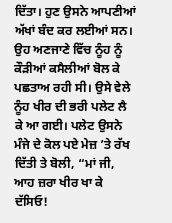ਦਿੱਤਾ। ਹੁਣ ਉਸਨੇ ਆਪਣੀਆਂ ਅੱਖਾਂ ਬੰਦ ਕਰ ਲਈਆਂ ਸਨ। ਉਹ ਅਣਜਾਣੇ ਵਿੱਚ ਨੂੰਹ ਨੂੰ ਕੌੜੀਆਂ ਕਸੈਲੀਆਂ ਬੋਲ ਕੇ ਪਛਤਾਅ ਰਹੀ ਸੀ। ਉਸੇ ਵੇਲੇ ਨੂੰਹ ਖੀਰ ਦੀ ਭਰੀ ਪਲੇਟ ਲੈ ਕੇ ਆ ਗਈ। ਪਲੇਟ ਉਸਨੇ ਮੰਜੇ ਦੇ ਕੋਲ ਪਏ ਮੇਜ਼ ’ਤੇ ਰੱਖ ਦਿੱਤੀ ਤੇ ਬੋਲੀ, “ਮਾਂ ਜੀ, ਆਹ ਜ਼ਰਾ ਖੀਰ ਖਾ ਕੇ ਦੱਸਿਓ!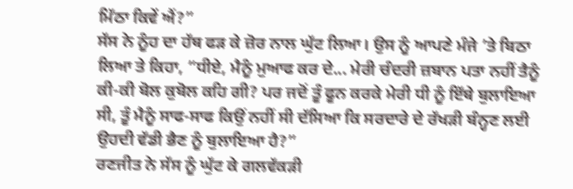ਮਿੱਠਾ ਕਿਵੇਂ ਐਂ?”
ਸੱਸ ਨੇ ਨੂੰਹ ਦਾ ਹੱਥ ਫੜ ਕੇ ਜ਼ੋਰ ਨਾਲ ਘੁੱਟ ਲਿਆ। ਉਸ ਨੂੰ ਆਪਣੇ ਮੰਜੇ ’ਤੇ ਬਿਠਾ ਲਿਆ ਤੇ ਕਿਹਾ, “ਧੀਏ, ਮੈਨੂੰ ਮੁਆਫ ਕਰ ਦੇ... ਮੇਰੀ ਚੰਦਰੀ ਜ਼ਬਾਨ ਪਤਾ ਨਹੀਂ ਤੈਨੂੰ ਕੀ-ਕੀ ਬੋਲ ਕੁਬੋਲ ਕਹਿ ਗੀ? ਪਰ ਜਦੋਂ ਤੂੰ ਫੂਨ ਕਰਕੇ ਮੇਰੀ ਧੀ ਨੂੰ ਇੱਥੇ ਬੁਲਾਇਆ ਸੀ, ਤੂੰ ਮੈਨੂੰ ਸਾਫ-ਸਾਫ ਕਿਉਂ ਨਹੀਂ ਸੀ ਦੱਸਿਆ ਕਿ ਸਰਦਾਰੇ ਦੇ ਰੱਖੜੀ ਬੰਨ੍ਹਣ ਲਈ ਉਹਦੀ ਵੱਡੀ ਭੈਣ ਨੂੰ ਬੁਲਾਇਆ ਹੈ?”
ਰਣਜੀਤ ਨੇ ਸੱਸ ਨੂੰ ਘੁੱਟ ਕੇ ਗਲਵੱਕੜੀ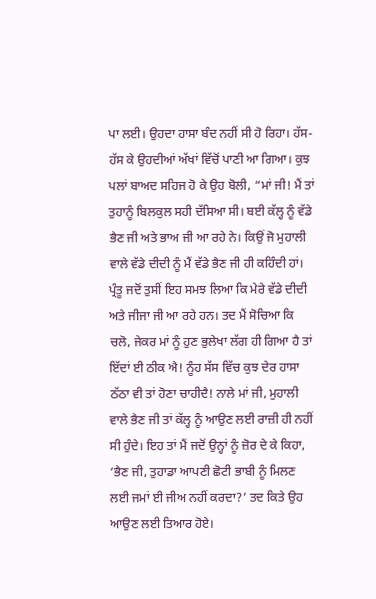ਪਾ ਲਈ। ਉਹਦਾ ਹਾਸਾ ਬੰਦ ਨਹੀਂ ਸੀ ਹੋ ਰਿਹਾ। ਹੱਸ-ਹੱਸ ਕੇ ਉਹਦੀਆਂ ਅੱਖਾਂ ਵਿੱਚੋਂ ਪਾਣੀ ਆ ਗਿਆ। ਕੁਝ ਪਲਾਂ ਬਾਅਦ ਸਹਿਜ ਹੋ ਕੇ ਉਹ ਬੋਲੀ, “ਮਾਂ ਜੀ! ਮੈਂ ਤਾਂ ਤੁਹਾਨੂੰ ਬਿਲਕੁਲ ਸਹੀ ਦੱਸਿਆ ਸੀ। ਬਈ ਕੱਲ੍ਹ ਨੂੰ ਵੱਡੇ ਭੈਣ ਜੀ ਅਤੇ ਭਾਅ ਜੀ ਆ ਰਹੇ ਨੇ। ਕਿਉਂ ਜੋ ਮੁਹਾਲੀ ਵਾਲੇ ਵੱਡੇ ਦੀਦੀ ਨੂੰ ਮੈਂ ਵੱਡੇ ਭੈਣ ਜੀ ਹੀ ਕਹਿੰਦੀ ਹਾਂ। ਪ੍ਰੰਤੂ ਜਦੋਂ ਤੁਸੀਂ ਇਹ ਸਮਝ ਲਿਆ ਕਿ ਮੇਰੇ ਵੱਡੇ ਦੀਦੀ ਅਤੇ ਜੀਜਾ ਜੀ ਆ ਰਹੇ ਹਨ। ਤਦ ਮੈਂ ਸੋਚਿਆ ਕਿ ਚਲੋ, ਜੇਕਰ ਮਾਂ ਨੂੰ ਹੁਣ ਭੁਲੇਖਾ ਲੱਗ ਹੀ ਗਿਆ ਹੈ ਤਾਂ ਇੱਦਾਂ ਈ ਠੀਕ ਐ! ਨੂੰਹ ਸੱਸ ਵਿੱਚ ਕੁਝ ਦੇਰ ਹਾਸਾ ਠੱਠਾ ਵੀ ਤਾਂ ਹੋਣਾ ਚਾਹੀਦੈ! ਨਾਲੇ ਮਾਂ ਜੀ, ਮੁਹਾਲੀ ਵਾਲੇ ਭੈਣ ਜੀ ਤਾਂ ਕੱਲ੍ਹ ਨੂੰ ਆਉਣ ਲਈ ਰਾਜ਼ੀ ਹੀ ਨਹੀਂ ਸੀ ਹੁੰਦੇ। ਇਹ ਤਾਂ ਮੈਂ ਜਦੋਂ ਉਨ੍ਹਾਂ ਨੂੰ ਜ਼ੋਰ ਦੇ ਕੇ ਕਿਹਾ, ‘ਭੈਣ ਜੀ, ਤੁਹਾਡਾ ਆਪਣੀ ਛੋਟੀ ਭਾਬੀ ਨੂੰ ਮਿਲਣ ਲਈ ਜਮਾਂ ਈ ਜੀਅ ਨਹੀਂ ਕਰਦਾ?’ ਤਦ ਕਿਤੇ ਉਹ ਆਉਣ ਲਈ ਤਿਆਰ ਹੋਏ।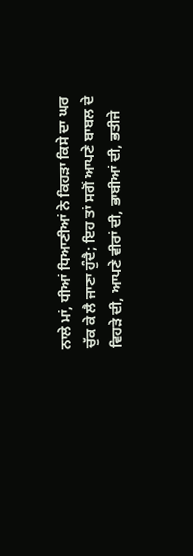ਨਾਲੇ ਮਾਂ, ਧੀਆਂ ਧਿਆਣੀਆਂ ਨੇ ਕਿਹੜਾ ਕਿਸੇ ਦਾ ਘਰ ਚੁੱਕ ਕੇ ਲੈ ਜਾਣਾ ਹੁੰਦੈ; ਇਹ ਤਾਂ ਸਗੋਂ ਆਪਣੇ ਬਾਬਲ ਦੇ ਵਿਹੜੇ ਦੀ, ਆਪਣੇ ਵੀਰਾਂ ਦੀ, ਭਾਬੀਆਂ ਦੀ, ਭਤੀਜੇ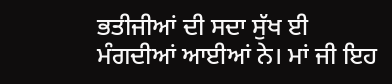ਭਤੀਜੀਆਂ ਦੀ ਸਦਾ ਸੁੱਖ ਈ ਮੰਗਦੀਆਂ ਆਈਆਂ ਨੇ। ਮਾਂ ਜੀ ਇਹ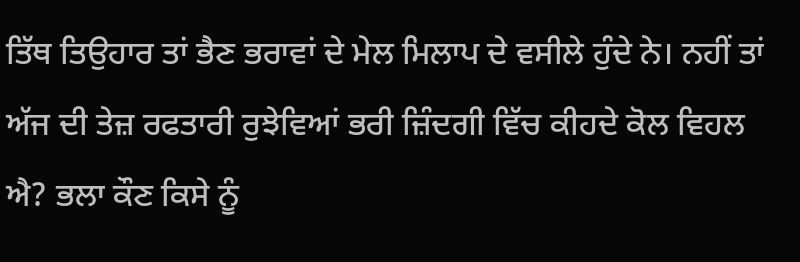ਤਿੱਥ ਤਿਉਹਾਰ ਤਾਂ ਭੈਣ ਭਰਾਵਾਂ ਦੇ ਮੇਲ ਮਿਲਾਪ ਦੇ ਵਸੀਲੇ ਹੁੰਦੇ ਨੇ। ਨਹੀਂ ਤਾਂ ਅੱਜ ਦੀ ਤੇਜ਼ ਰਫਤਾਰੀ ਰੁਝੇਵਿਆਂ ਭਰੀ ਜ਼ਿੰਦਗੀ ਵਿੱਚ ਕੀਹਦੇ ਕੋਲ ਵਿਹਲ ਐ? ਭਲਾ ਕੌਣ ਕਿਸੇ ਨੂੰ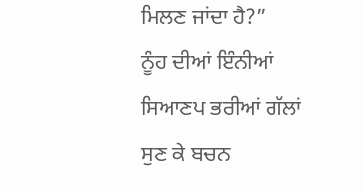ਮਿਲਣ ਜਾਂਦਾ ਹੈ?”
ਨੂੰਹ ਦੀਆਂ ਇੰਨੀਆਂ ਸਿਆਣਪ ਭਰੀਆਂ ਗੱਲਾਂ ਸੁਣ ਕੇ ਬਚਨ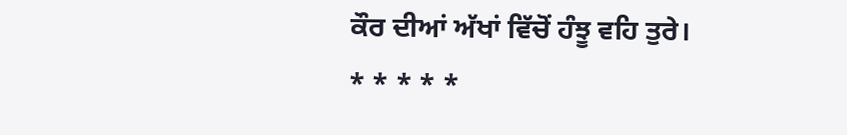ਕੌਰ ਦੀਆਂ ਅੱਖਾਂ ਵਿੱਚੋਂ ਹੰਝੂ ਵਹਿ ਤੁਰੇ।
* * * * *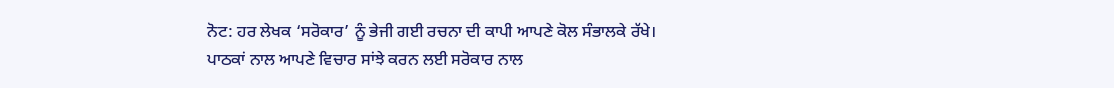ਨੋਟ: ਹਰ ਲੇਖਕ ‘ਸਰੋਕਾਰ’ ਨੂੰ ਭੇਜੀ ਗਈ ਰਚਨਾ ਦੀ ਕਾਪੀ ਆਪਣੇ ਕੋਲ ਸੰਭਾਲਕੇ ਰੱਖੇ।
ਪਾਠਕਾਂ ਨਾਲ ਆਪਣੇ ਵਿਚਾਰ ਸਾਂਝੇ ਕਰਨ ਲਈ ਸਰੋਕਾਰ ਨਾਲ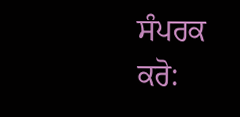ਸੰਪਰਕ ਕਰੋ: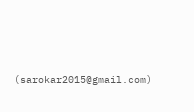(sarokar2015@gmail.com)